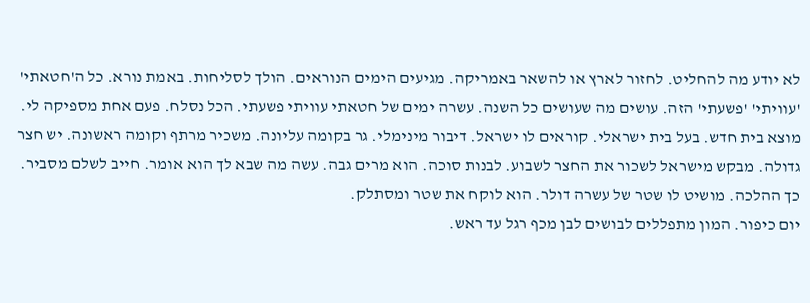לא יודע מה להחליט. לחזור לארץ או להשאר באמריקה. מגיעים הימים הנוראים. הולך לסליחות. באמת נורא. כל ה'חטאתי' 'עוויתי' 'פשעתי' הזה. עושים מה שעושים כל השנה. עשרה ימים של חטאתי עוויתי פשעתי. הכל נסלח. פעם אחת מספיקה לי.
מוצא בית חדש. בעל בית ישראלי. קוראים לו ישראל. דיבור מינימלי. גר בקומה עליונה. משכיר מרתף וקומה ראשונה. יש חצר גדולה. מבקש מישראל לשכור את החצר לשבוע. לבנות סוכה. הוא מרים גבה. עשה מה שבא לך הוא אומר. חייב לשלם מסביר. כך ההלכה. מושיט לו שטר של עשרה דולר. הוא לוקח את שטר ומסתלק.
יום כיפור. המון מתפללים לבושים לבן מכף רגל עד ראש.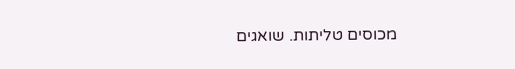מכוסים טליתות. שואגים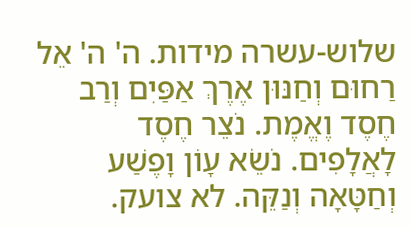שלוש-עשרה מידות. ה' ה' אֵל רַחוּם וְחַנּוּן אֶרֶךְ אַפַּיִם וְרַב חֶסֶד וֶאֱמֶת. נֹצֵר חֶסֶד לָאֲלָפִים. נֹשֵׂא עָוֹן וָפֶשַׁע וְחַטָּאָה וְנַקֵּה. לא צועק.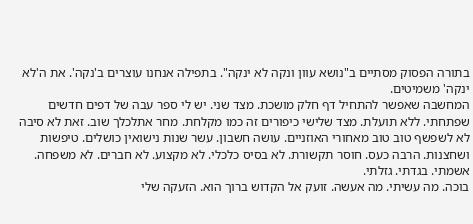בתורה הפסוק מסתיים ב"נושא עוון ונקה לא ינקה". בתפילה אנחנו עוצרים ב'נקה'. את ה'לא ינקה' משמיטים.
המחשבה שאפשר להתחיל דף חלק מושכת. מצד שני. יש לי ספר עבה של דפים חדשים שפתחתי. ללא תועלת. מצד שלישי כיפורים זה כמו מקלחת. מחר אתלכלך שוב. זאת לא סיבה לא לשפשף טוב טוב מאחורי האוזניים. עושה חשבון. עשר שנות נישואין כושלים. טיפשות ושחצנות. הרבה כעס. חוסר תקשורת. לא בסיס כלכלי. לא מקצוע. לא חברים. לא משפחה. אשמתי. בגדתי. גזלתי.
בוכה. מה עשיתי. מה אעשה. זועק אל הקדוש ברוך הוא. הזעקה שלי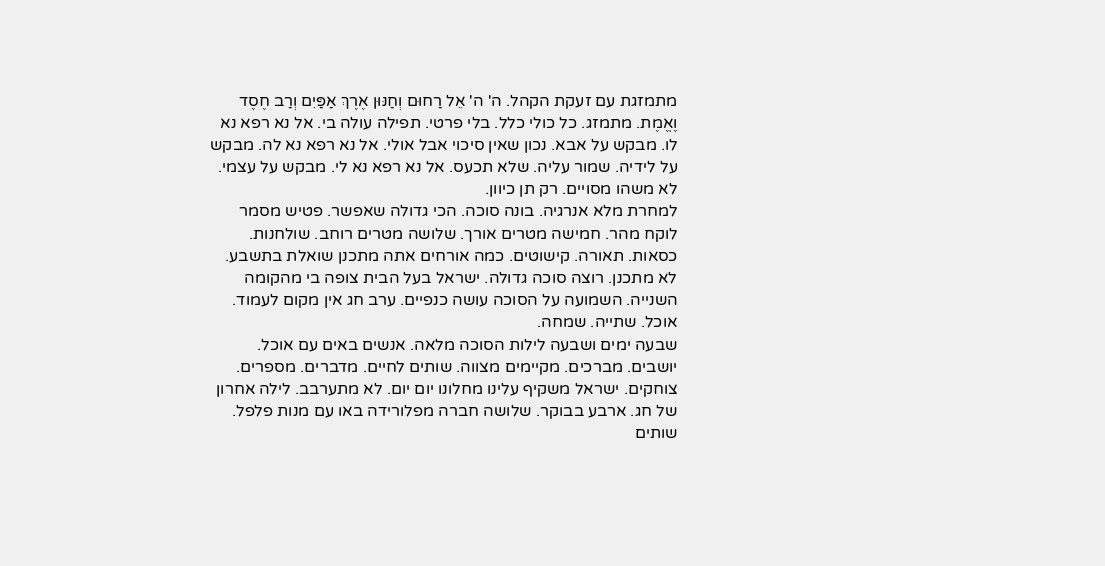מתמזגת עם זעקת הקהל. ה' ה' אֵל רַחוּם וְחַנּוּן אֶרֶךְ אַפַּיִם וְרַב חֶסֶד וֶאֱמֶת. מתמזג. כל כולי כלל. בלי פרטי. תפילה עולה בי. אל נא רפא נא לו. מבקש על אבא. נכון שאין סיכוי אבל אולי. אל נא רפא נא לה. מבקש על לידיה. שמור עליה. שלא תכעס. אל נא רפא נא לי. מבקש על עצמי. לא משהו מסויים. רק תן כיוון.
למחרת מלא אנרגיה. בונה סוכה. הכי גדולה שאפשר. פטיש מסמר לוקח מהר. חמישה מטרים אורך. שלושה מטרים רוחב. שולחנות. כסאות. תאורה. קישוטים. כמה אורחים אתה מתכנן שואלת בתשבע. לא מתכנן. רוצה סוכה גדולה. ישראל בעל הבית צופה בי מהקומה השנייה. השמועה על הסוכה עושה כנפיים. ערב חג אין מקום לעמוד. אוכל. שתייה. שמחה.
שבעה ימים ושבעה לילות הסוכה מלאה. אנשים באים עם אוכל. יושבים. מברכים. מקיימים מצווה. שותים לחיים. מדברים. מספרים. צוחקים. ישראל משקיף עלינו מחלונו יום יום. לא מתערבב. לילה אחרון של חג. ארבע בבוקר. שלושה חברה מפלורידה באו עם מנות פלפל. שותים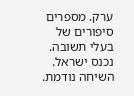ערק. מספרים סיפורים של בעלי תשובה.
נכנס ישראל. השיחה נודמת.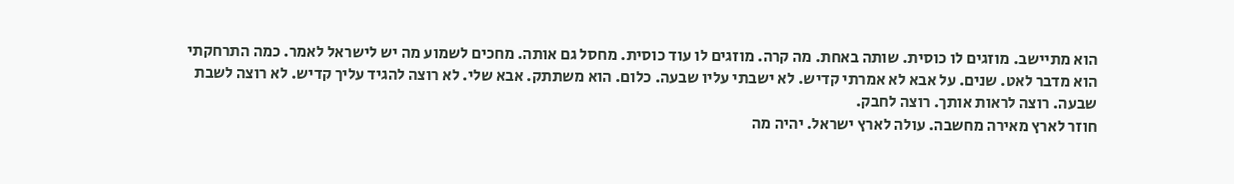הוא מתיישב. מוזגים לו כוסית. שותה באחת. מה קרה. מוזגים לו עוד כוסית. מחסל גם אותה. מחכים לשמוע מה יש לישראל לאמר. כמה התרחקתי הוא מדבר לאט. שנים. על אבא לא אמרתי קדיש. לא ישבתי עליו שבעה. כלום. הוא משתתק. אבא שלי. לא רוצה להגיד עליך קדיש. לא רוצה לשבת שבעה. רוצה לראות אותך. רוצה לחבק.
חוזר לארץ מאירה מחשבה. עולה לארץ ישראל. יהיה מה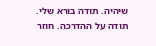שיהיה. תודה בורא שלי. תודה על ההדרכה. חוזר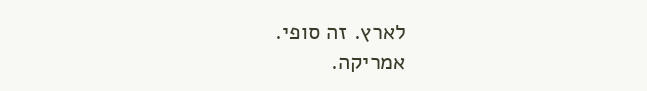לארץ. זה סופי.
אמריקה.